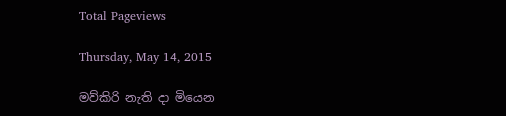Total Pageviews

Thursday, May 14, 2015

මව්කිරි නැති දා මියෙන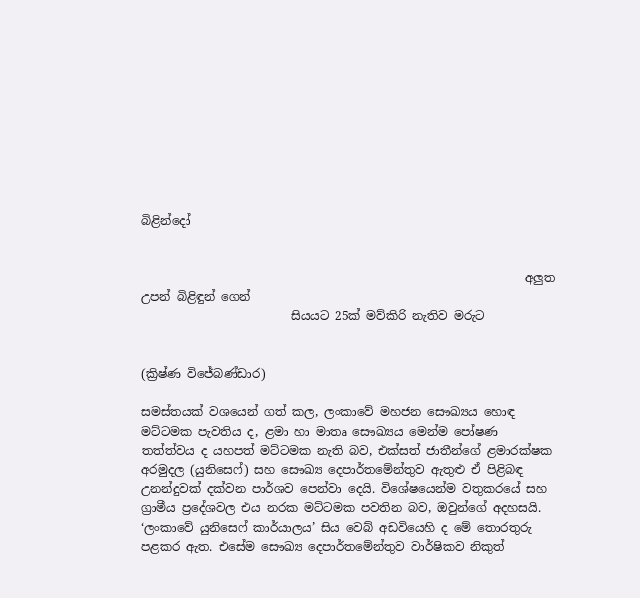බිළින්දෝ


                                                                අලුත උපන් බිළිඳුන් ගෙන්
                         සියයට 25ක් මව්කිරි නැතිව මරුට


(ක්‍රිෂ්ණ විජේබණ්ඩාර)

සමස්තයක් වශයෙන් ගත් කල, ලංකාවේ මහජන සෞඛ්‍යය හොඳ මට්ටමක පැවතිය ද, ළමා හා මාතෘ සෞඛ්‍යය මෙන්ම පෝෂණ තත්ත්වය ද යහපත් මට්ටමක නැති බව, එක්සත් ජාතීන්ගේ ළමාරක්ෂක අරමුදල (යුනිසෙෆ්) සහ සෞඛ්‍ය දෙපාර්තමේන්තුව ඇතුළු ඒ පිළිබඳ උනන්දුවක් දක්වන පාර්ශව පෙන්වා දෙයි. විශේෂයෙන්ම වතුකරයේ සහ ග්‍රාමීය ප්‍රදේශවල එය නරක මට්ටමක පවතින බව, ඔවුන්ගේ අදහසයි. ‘ලංකාවේ යුනිසෙෆ් කාර්යාලය’ සිය වෙබ් අඩවියෙහි ද මේ තොරතුරු පළකර ඇත. එසේම සෞඛ්‍ය දෙපාර්තමේන්තුව වාර්ෂිකව නිකුත්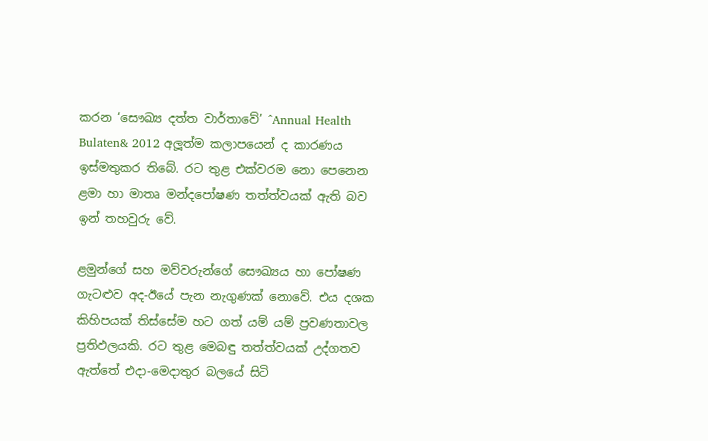කරන ‘සෞඛ්‍ය දත්ත වාර්තාවේ’ ^Annual Health Bulaten& 2012 අලූත්ම කලාපයෙන් ද කාරණය ඉස්මතුකර තිබේ. රට තුළ එක්වරම නො පෙනෙන ළමා හා මාතෘ මන්දපෝෂණ තත්ත්වයක් ඇති බව ඉන් තහවුරු වේ.

ළමුන්ගේ සහ මව්වරුන්ගේ සෞඛ්‍යය හා පෝෂණ ගැටළුව අද-ඊයේ පැන නැගුණක් නොවේ. එය දශක කිහිපයක් තිස්සේම හට ගත් යම් යම් ප්‍රවණතාවල ප්‍රතිඵලයකි. රට තුළ මෙබඳු තත්ත්වයක් උද්ගතව ඇත්තේ එදා-මෙදාතුර බලයේ සිටි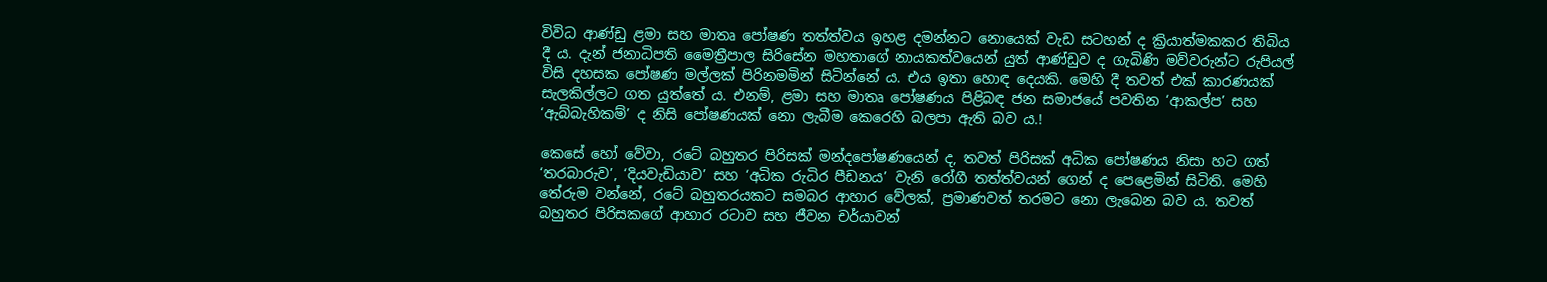විවිධ ආණ්ඩු ළමා සහ මාතෘ පෝෂණ තත්ත්වය ඉහළ දමන්නට නොයෙක් වැඩ සටහන් ද ක්‍රියාත්මකකර තිබිය දී ය. දැන් ජනාධිපති මෛත්‍රීපාල සිරිසේන මහතාගේ නායකත්වයෙන් යුත් ආණ්ඩුව ද ගැබිණි මව්වරුන්ට රුපියල් විසි දහසක පෝෂණ මල්ලක් පිරිනමමින් සිටින්නේ ය. එය ඉතා හොඳ දෙයකි. මෙහි දී තවත් එක් කාරණයක් සැලකිල්ලට ගත යුත්තේ ය. එනම්, ළමා සහ මාතෘ පෝෂණය පිළිබඳ ජන සමාජයේ පවතින ‘ආකල්ප’ සහ ‘ඇබ්බැහිකම්’ ද නිසි පෝෂණයක් නො ලැබීම කෙරෙහි බලපා ඇති බව ය.!

කෙසේ හෝ වේවා, රටේ බහුතර පිරිසක් මන්දපෝෂණයෙන් ද, තවත් පිරිසක් අධික පෝෂණය නිසා හට ගත් ‘තරබාරුව’, ‘දියවැඩියාව’ සහ ‘අධික රුධිර පීඩනය’ වැනි රෝගී තත්ත්වයන් ගෙන් ද පෙළෙමින් සිටිති. මෙහි තේරුම වන්නේ, රටේ බහුතරයකට සමබර ආහාර වේලක්, ප්‍රමාණවත් තරමට නො ලැබෙන බව ය. තවත් බහුතර පිරිසකගේ ආහාර රටාව සහ ජීවන චර්යාවන්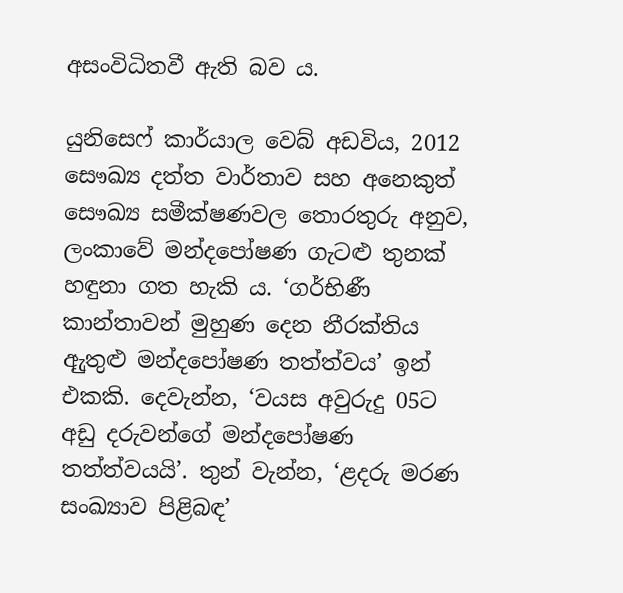අසංවිධිතවී ඇති බව ය.

යුනිසෙෆ් කාර්යාල වෙබ් අඩවිය, 2012 සෞඛ්‍ය දත්ත වාර්තාව සහ අනෙකුත් සෞඛ්‍ය සමීක්ෂණවල තොරතුරු අනුව, ලංකාවේ මන්දපෝෂණ ගැටළු තුනක් හඳුනා ගත හැකි ය. ‘ගර්භිණී කාන්තාවන් මුහුණ දෙන නීරක්තිය ඇුතුළු මන්දපෝෂණ තත්ත්වය’ ඉන් එකකි. දෙවැන්න, ‘වයස අවුරුදු 05ට අඩු දරුවන්ගේ මන්දපෝෂණ තත්ත්වයයි’. තුන් වැන්න, ‘ළදරු මරණ සංඛ්‍යාව පිළිබඳ’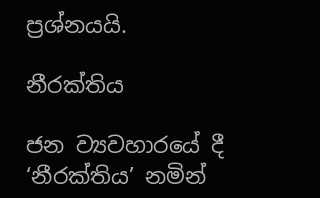ප්‍රශ්නයයි.

නීරක්තිය

ජන ව්‍යවහාරයේ දී ‘නීරක්තිය’ නමින්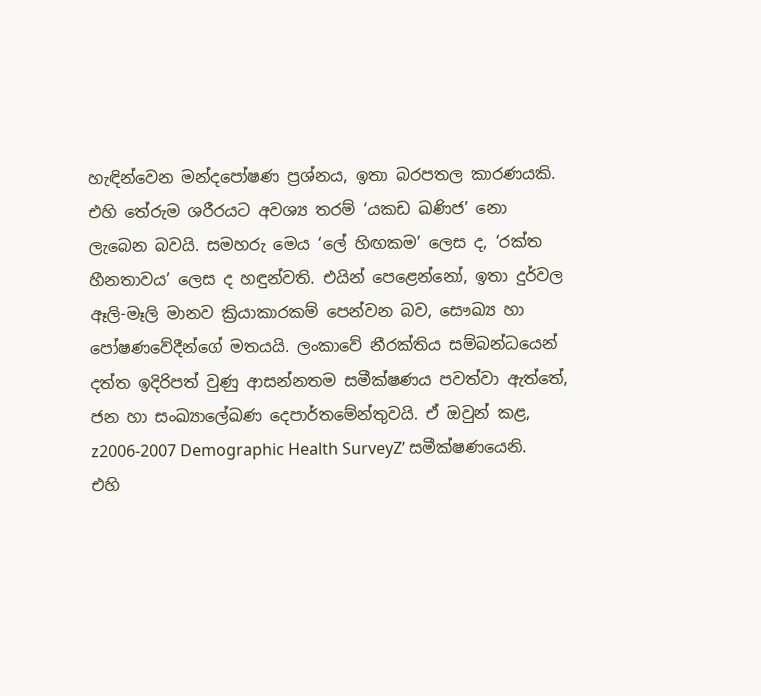හැඳින්වෙන මන්දපෝෂණ ප්‍රශ්නය, ඉතා බරපතල කාරණයකි. එහි තේරුම ශරීරයට අවශ්‍ය තරම් ‘යකඩ ඛණිජ’ නො ලැබෙන බවයි. සමහරු මෙය ‘ලේ හිඟකම’ ලෙස ද, ‘රක්ත හීනතාවය’ ලෙස ද හඳුන්වති. එයින් පෙළෙන්නෝ, ඉතා දුර්වල ඈලි-මෑලි මානව ක්‍රියාකාරකම් පෙන්වන බව, සෞඛ්‍ය හා පෝෂණවේදීන්ගේ මතයයි. ලංකාවේ නීරක්තිය සම්බන්ධයෙන් දත්ත ඉදිරිපත් වුණු ආසන්නතම සමීක්ෂණය පවත්වා ඇත්තේ, ජන හා සංඛ්‍යාලේඛණ දෙපාර්තමේන්තුවයි. ඒ ඔවුන් කළ,  z2006-2007 Demographic Health SurveyZ’ සමීක්ෂණයෙනි. එහි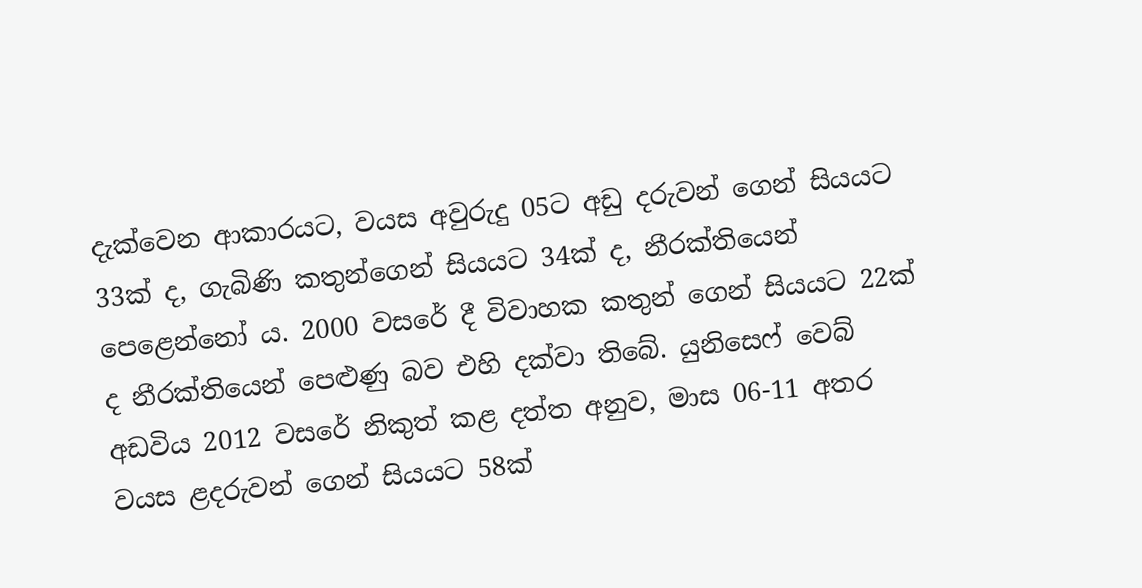දැක්වෙන ආකාරයට, වයස අවුරුදු 05ට අඩු දරුවන් ගෙන් සියයට 33ක් ද, ගැබිණි කතුන්ගෙන් සියයට 34ක් ද, නීරක්තියෙන් පෙළෙන්නෝ ය. 2000 වසරේ දී විවාහක කතුන් ගෙන් සියයට 22ක් ද නීරක්තියෙන් පෙළුණු බව එහි දක්වා තිබේ. යුනිසෙෆ් වෙබ් අඩවිය 2012 වසරේ නිකුත් කළ දත්ත අනුව, මාස 06-11 අතර වයස ළදරුවන් ගෙන් සියයට 58ක්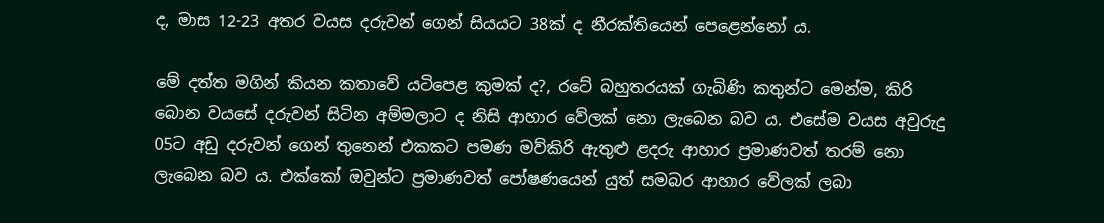ද, මාස 12-23 අතර වයස දරුවන් ගෙන් සියයට 38ක් ද නීරක්තියෙන් පෙළෙන්නෝ ය.

මේ දත්ත මගින් කියන කතාවේ යටිපෙළ කුමක් ද?, රටේ බහුතරයක් ගැබිණි කතුන්ට මෙන්ම, කිරි බොන වයසේ දරුවන් සිටින අම්මලාට ද නිසි ආහාර වේලක් නො ලැබෙන බව ය. එසේම වයස අවුරුදු 05ට අඩු දරුවන් ගෙන් තුනෙන් එකකට පමණ මව්කිරි ඇතුළු ළදරු ආහාර ප්‍රමාණවත් තරම් නො ලැබෙන බව ය. එක්කෝ ඔවුන්ට ප්‍රමාණවත් පෝෂණයෙන් යුත් සමබර ආහාර වේලක් ලබා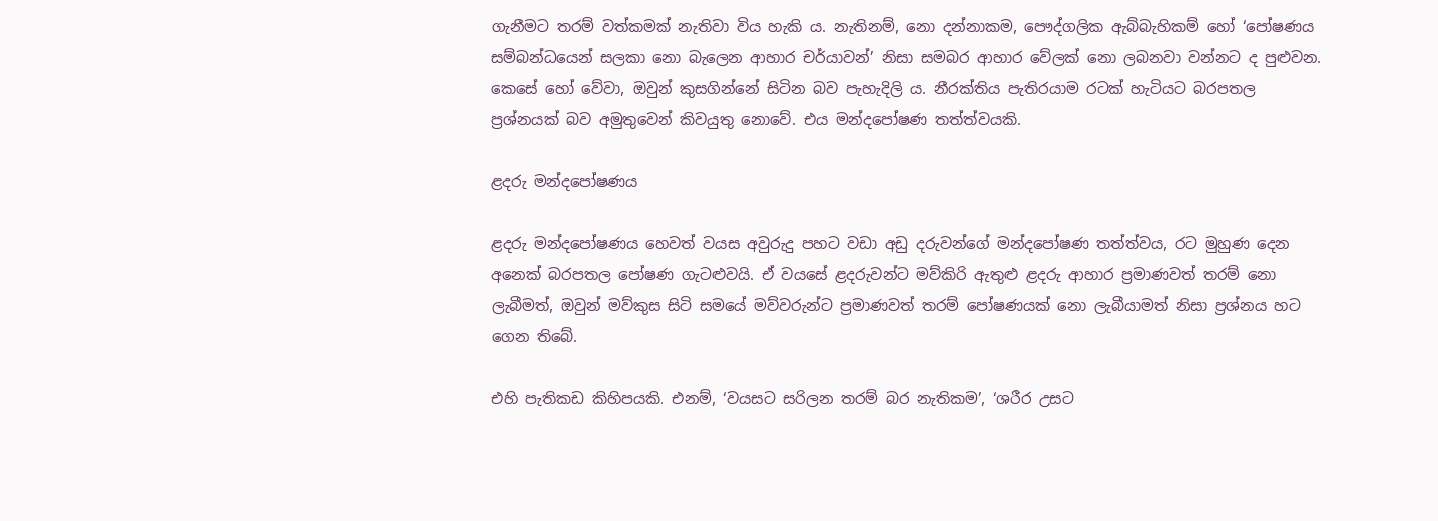ගැනීමට තරම් වත්කමක් නැතිවා විය හැකි ය. නැතිනම්, නො දන්නාකම, පෞද්ගලික ඇබ්බැහිකම් හෝ ‘පෝෂණය සම්බන්ධයෙන් සලකා නො බැලෙන ආහාර චර්යාවන්’ නිසා සමබර ආහාර වේලක් නො ලබනවා වන්නට ද පුළුවන. කෙසේ හෝ වේවා, ඔවුන් කුසගින්නේ සිටින බව පැහැදිලි ය. නීරක්තිය පැතිරයාම රටක් හැටියට බරපතල ප්‍රශ්නයක් බව අමුතුවෙන් කිවයුතු නොවේ. එය මන්දපෝෂණ තත්ත්වයකි.

ළදරු මන්දපෝෂණය

ළදරු මන්දපෝෂණය හෙවත් වයස අවුරුදු පහට වඩා අඩු දරුවන්ගේ මන්දපෝෂණ තත්ත්වය, රට මුහුණ දෙන අනෙක් බරපතල පෝෂණ ගැටළුවයි. ඒ වයසේ ළදරුවන්ට මව්කිරි ඇතුළු ළදරු ආහාර ප්‍රමාණවත් තරම් නො ලැබීමත්, ඔවුන් මව්කුස සිටි සමයේ මව්වරුන්ට ප්‍රමාණවත් තරම් පෝෂණයක් නො ලැබීයාමත් නිසා ප්‍රශ්නය හට ගෙන තිබේ.

එහි පැතිකඩ කිහිපයකි. එනම්, ‘වයසට සරිලන තරම් බර නැතිකම’, ‘ශරීර උසට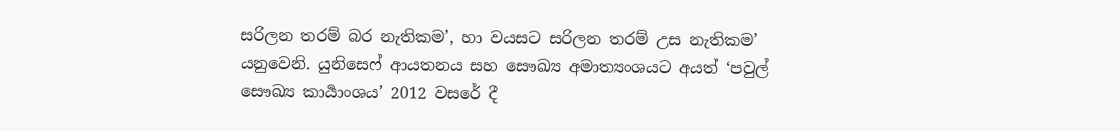සරිලන තරම් බර නැතිකම’, හා වයසට සරිලන තරම් උස නැතිකම’ යනුවෙනි. යුනිසෙෆ් ආයතනය සහ සෞඛ්‍ය අමාත්‍යංශයට අයත් ‘පවුල් සෞඛ්‍ය කාර්‍යාංශය’ 2012 වසරේ දී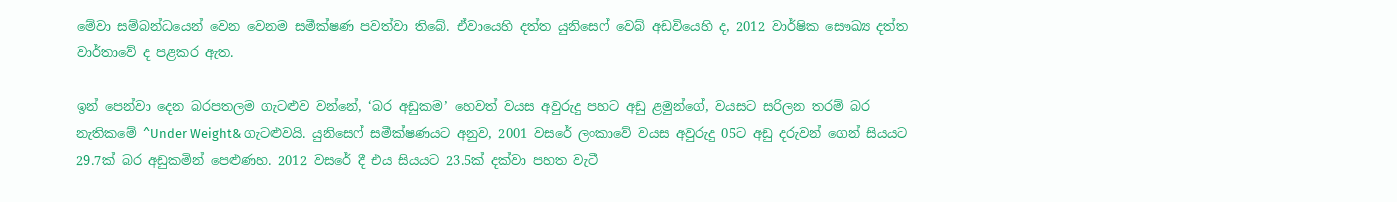මේවා සම්බන්ධයෙන් වෙන වෙනම සමීක්ෂණ පවත්වා තිබේ. ඒවායෙහි දත්ත යුනිසෙෆ් වෙබ් අඩවියෙහි ද, 2012 වාර්ෂික සෞඛ්‍ය දත්ත වාර්තාවේ ද පළකර ඇත.

ඉන් පෙන්වා දෙන බරපතලම ගැටළුව වන්නේ, ‘බර අඩුකම’ හෙවත් වයස අවුරුදු පහට අඩු ළමුන්ගේ, වයසට සරිලන තරම් බර නැතිකමේ ^Under Weight& ගැටළුවයි. යුනිසෙෆ් සමීක්ෂණයට අනුව, 2001 වසරේ ලංකාවේ වයස අවුරුදු 05ට අඩු දරුවන් ගෙන් සියයට 29.7ක් බර අඩුකමින් පෙළුණහ. 2012 වසරේ දී එය සියයට 23.5ක් දක්වා පහත වැටී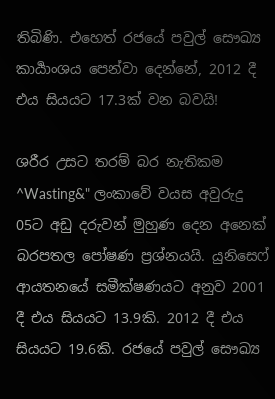තිබිණි. එහෙත් රජයේ පවුල් සෞඛ්‍ය කාර්‍යාංශය පෙන්වා දෙන්නේ, 2012 දී එය සියයට 17.3ක් වන බවයි!

ශරීර උසට තරම් බර නැතිකම ^Wasting&" ලංකාවේ වයස අවුරුදු 05ට අඩු දරුවන් මුහුණ දෙන අනෙක් බරපතල පෝෂණ ප්‍රශ්නයයි. යුනිසෙෆ් ආයතනයේ සමීක්ෂණයට අනුව 2001 දී එය සියයට 13.9කි. 2012 දී එය සියයට 19.6කි. රජයේ පවුල් සෞඛ්‍ය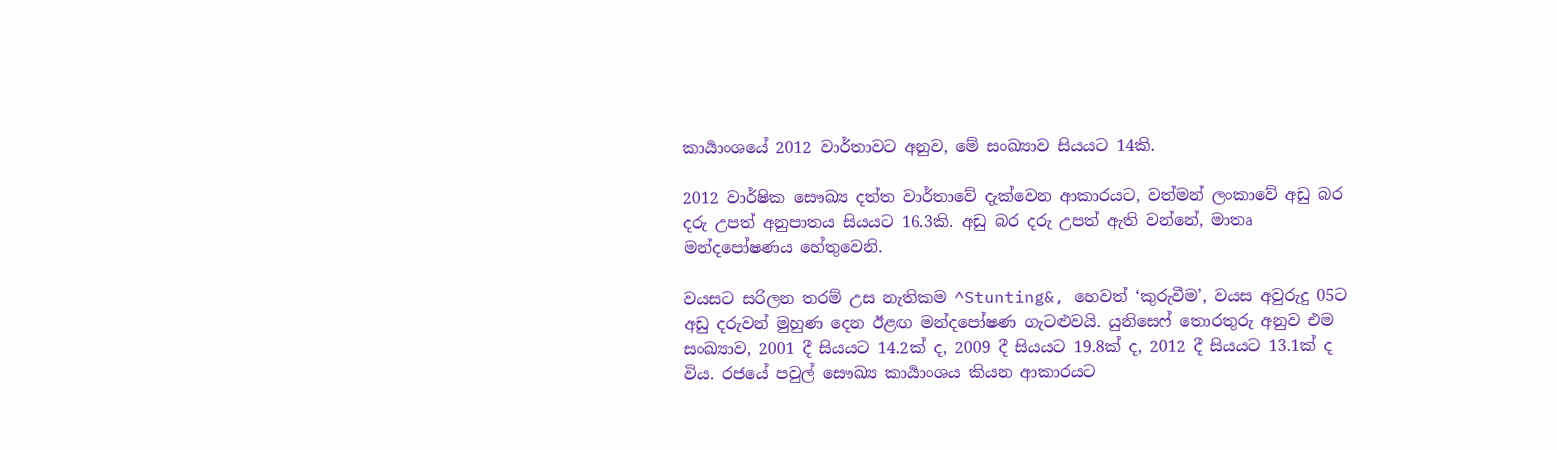කාර්‍යාංශයේ 2012 වාර්තාවට අනුව, මේ සංඛ්‍යාව සියයට 14කි.

2012 වාර්ෂික සෞඛ්‍ය දත්ත වාර්තාවේ දැක්වෙන ආකාරයට, වත්මන් ලංකාවේ අඩු බර දරු උපත් අනුපාතය සියයට 16.3කි. අඩු බර දරු උපත් ඇති වන්නේ, මාතෘ මන්දපෝෂණය හේතුවෙනි.

වයසට සරිලන තරම් උස නැතිකම ^Stunting&, හෙවත් ‘කුරුවීම’, වයස අවුරුදු 05ට අඩු දරුවන් මුහුණ දෙන ඊළඟ මන්දපෝෂණ ගැටළුවයි. යුනිසෙෆ් තොරතුරු අනුව එම සංඛ්‍යාව, 2001 දී සියයට 14.2ක් ද, 2009 දී සියයට 19.8ක් ද, 2012 දී සියයට 13.1ක් ද විය. රජයේ පවුල් සෞඛ්‍ය කාර්‍යාංශය කියන ආකාරයට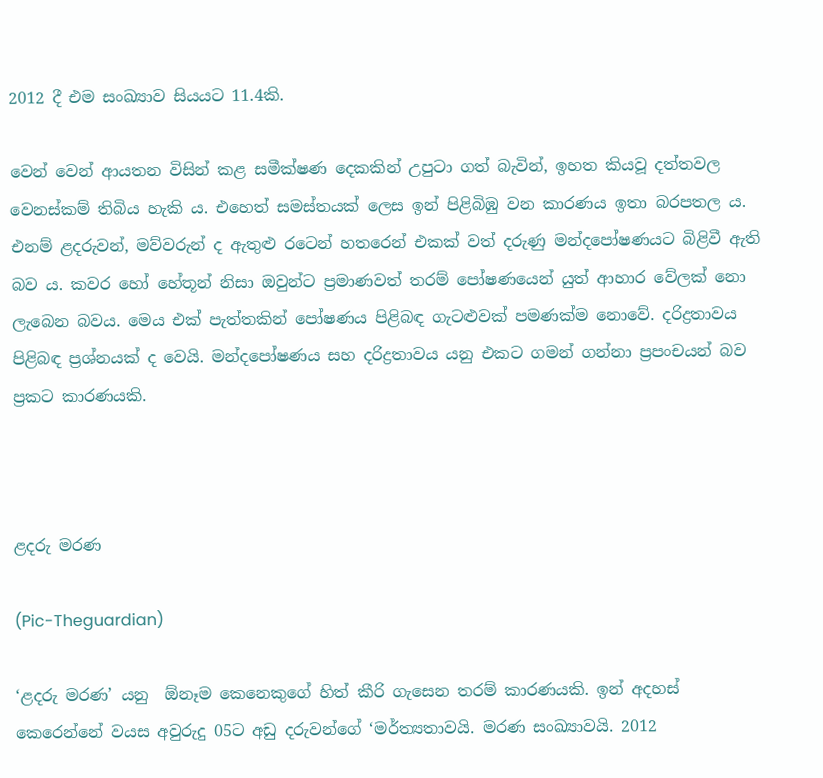2012 දී එම සංඛ්‍යාව සියයට 11.4කි.

වෙන් වෙන් ආයතන විසින් කළ සමීක්ෂණ දෙකකින් උපුටා ගත් බැවින්, ඉහත කියවූ දත්තවල වෙනස්කම් තිබිය හැකි ය. එහෙත් සමස්තයක් ලෙස ඉන් පිළිබිඹු වන කාරණය ඉතා බරපතල ය. එනම් ළදරුවන්, මව්වරුන් ද ඇතුළු රටෙන් හතරෙන් එකක් වත් දරුණු මන්දපෝෂණයට බිළිවී ඇති බව ය. කවර හෝ හේතූන් නිසා ඔවුන්ට ප්‍රමාණවත් තරම් පෝෂණයෙන් යුත් ආහාර වේලක් නො ලැබෙන බවය. මෙය එක් පැත්තකින් පෝෂණය පිළිබඳ ගැටළුවක් පමණක්ම නොවේ. දරිද්‍රතාවය පිළිබඳ ප්‍රශ්නයක් ද වෙයි. මන්දපෝෂණය සහ දරිද්‍රතාවය යනු එකට ගමන් ගන්නා ප්‍රපංචයන් බව ප්‍රකට කාරණයකි.



ළදරු මරණ

(Pic-Theguardian)

‘ළදරු මරණ’ යනු  ඕනෑම කෙනෙකුගේ හිත් කීරි ගැසෙන තරම් කාරණයකි. ඉන් අදහස් කෙරෙන්නේ වයස අවුරුදු 05ට අඩු දරුවන්ගේ ‘මර්ත්‍යතාවයි. මරණ සංඛ්‍යාවයි. 2012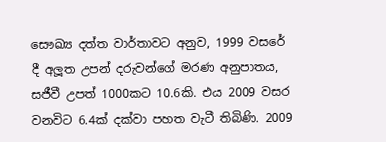සෞඛ්‍ය දත්ත වාර්තාවට අනුව, 1999 වසරේ දී අලූත උපන් දරුවන්ගේ මරණ අනුපාතය, සජීවී උපත් 1000කට 10.6කි. එය 2009 වසර වනවිට 6.4ක් දක්වා පහත වැටී තිබිණි. 2009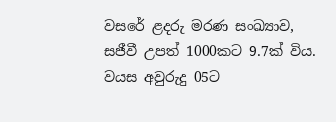වසරේ ළදරු මරණ සංඛ්‍යාව, සජීවී උපත් 1000කට 9.7ක් විය. වයස අවුරුදු 05ට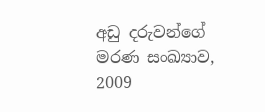අඩු දරුවන්ගේ මරණ සංඛ්‍යාව, 2009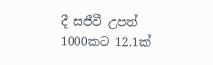දී සජීවී උපත් 1000කට 12.1ක්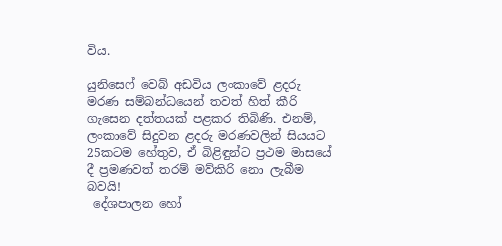විය.

යුනිසෙෆ් වෙබ් අඩවිය ලංකාවේ ළදරු මරණ සම්බන්ධයෙන් තවත් හිත් කීරි ගැසෙන දත්තයක් පළකර තිබිණි. එනම්, ලංකාවේ සිදුවන ළදරු මරණවලින් සියයට 25කටම හේතුව, ඒ බිළිඳුන්ට ප්‍රථම මාසයේ දී ප්‍රමණවත් තරම් මව්කිරි නො ලැබීම බවයි!
 දේශපාලන හෝ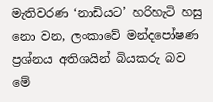මැතිවරණ ‘නාඩියට’ හරිහැටි හසු නො වන, ලංකාවේ මන්දපෝෂණ ප්‍රශ්නය අතිශයින් බියකරු බව මේ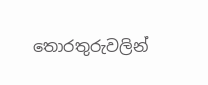තොරතුරුවලින්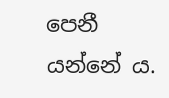පෙනී යන්නේ ය.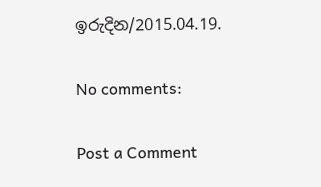ඉරුදින/2015.04.19.

No comments:

Post a Comment